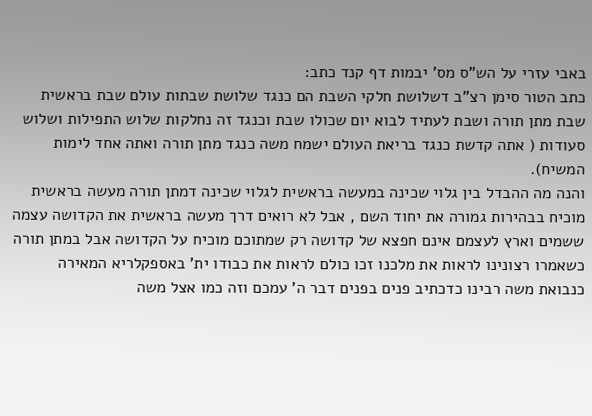באבי עזרי על הש"ס מס' יבמות דף קנד כתב:
כתב הטור סימן רצ"ב דשלושת חלקי השבת הם כנגד שלושת שבתות עולם שבת בראשית שבת מתן תורה ושבת לעתיד לבוא יום שכולו שבת וכנגד זה נחלקות שלוש התפילות ושלוש סעודות ( אתה קדשת כנגד בריאת העולם ישמח משה כנגד מתן תורה ואתה אחד לימות המשיח).
והנה מה ההבדל בין גלוי שכינה במעשה בראשית לגלוי שכינה דמתן תורה מעשה בראשית מוכיח בבהירות גמורה את יחוד השם , אבל לא רואים דרך מעשה בראשית את הקדושה עצמה ששמים וארץ לעצמם אינם חפצא של קדושה רק שמתוכם מוכיח על הקדושה אבל במתן תורה כשאמרו רצונינו לראות את מלכנו זכו כולם לראות את כבודו ית' באספקלריא המאירה כנבואת משה רבינו כדכתיב פנים בפנים דבר ה' עמכם וזה כמו אצל משה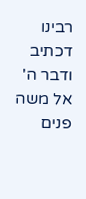רבינו דכתיב ודבר ה' אל משה פנים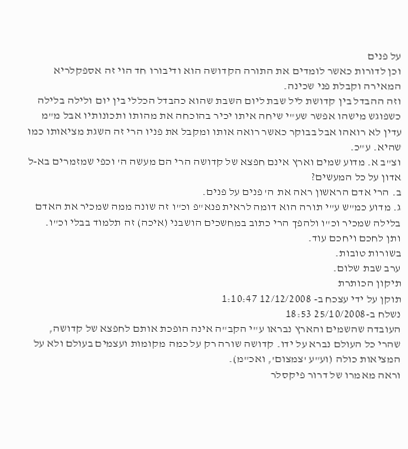על פנים
וכן לדורות כאשר לומדים את התורה הקדושה הוא ודיבורו חד הוי זה אספקלריא המאירה וקבלת פני שכינה.
וזה ההבדל בין קדושת ליל שבת ליום השבת שהוא כהבדל הכללי בין יום ולילה בלילה כשפוגש מישהו אפשר שע"י שיחה איתו יכיר בהוכחה את מהותו ותכונותיו אבל מ"מ עדין לא רואהו אבל בבוקר כאשר רואה אותו ומקבל את פניו הרי זה השגת מציאותו כמו שהיא. ע"כ.
וצ"ב א. מדוע שמים וארץ אינם חפצא של קדושה הרי הם מעשה ה' וכפי שמזמרים בא-ל אדון על כל המעשים?
ב. הרי אדם הראשון ראה את ה' פנים על פנים.
ג. מדוע כמ"ש ע"י תורה הוא דומה לראית פנא"פ וכ"ו זה שונה ממה שמכיר את האדם בלילה שמכיר וכ"ו ולהפך הרי כתוב במחשכים הושבני (איכה) זה תלמוד בבלי וכ"ו.
ותן לחכם ויחכם עוד.
בשורות טובות.
ערב שבת שלום.
תיקון הכותרת
תוקן על ידי עצכח ב- 12/12/2008 1:10:47
נשלח ב-25/10/2008 18:53
העובדה שהשמים והארץ נבראו ע"י הקב"ה אינה הופכת אותם לחפצא של קדושה, שהרי כל העולם נברא על ידו. קדושה שורה רק על כמה מקומות ועצמים בעולם ולא על המציאות כולה (וע"ע 'צמצום', ואכ"מ).
וראה מאמרו של דרור פיקסלר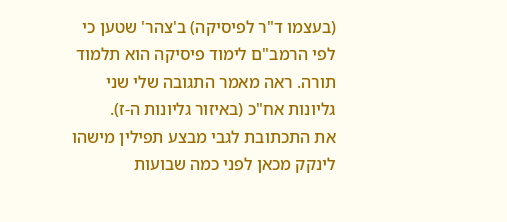(בעצמו ד"ר לפיסיקה) ב'צהר' שטען כי לפי הרמב"ם לימוד פיסיקה הוא תלמוד תורה. ראה מאמר התגובה שלי שני גליונות אח"כ (באיזור גליונות ה-ז).
את התכתובת לגבי מבצע תפילין מישהו לינקק מכאן לפני כמה שבועות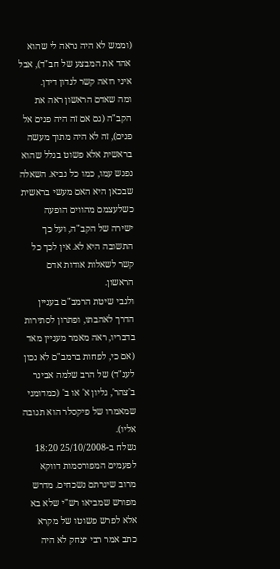(וממש לא היה נראה לי שהוא אהד את המבצע של חב"ד), אבל איני רואה קשר לנדון דידן.
ומה שאדם הראשון ראה את הקב"ה (גם אם זה היה פנים אל פנים), זה לא היה מתוך מעשה בראשית אלא פשוט בגלל שהוא נפגש עמו, כמו כל נביא. השאלה שבכאן היא האם מעשי בראשית כשלעצמם מהווים הופעה ישירה של הקב"ה, ועל כך התשובה היא לא. אין לכך כל קשר לשאלות אודות אדם הראשון.
ולגבי שיטת הרמב"ם בעניין הדרך לאהבתו, ופתרון לסתירות בדבריו, ראה מאמר מעניין מאד (אם כי, לפחות ברמב"ם לא נכון לענ"ד) של הרב שלמה אבינר ב'צהר', גליון א' או ב' (כמדומני שמאמרו של פיקסלר הוא תגובה אליו).
נשלח ב-25/10/2008 18:20
לפעמים המפורסמות דווקא מרוב שיגרתם נשכחים. מדרש מפורש שמביאו רש"י שלא בא אלא לפרש פשוטו של מקרא כתב אמר רבי יצחק לא היה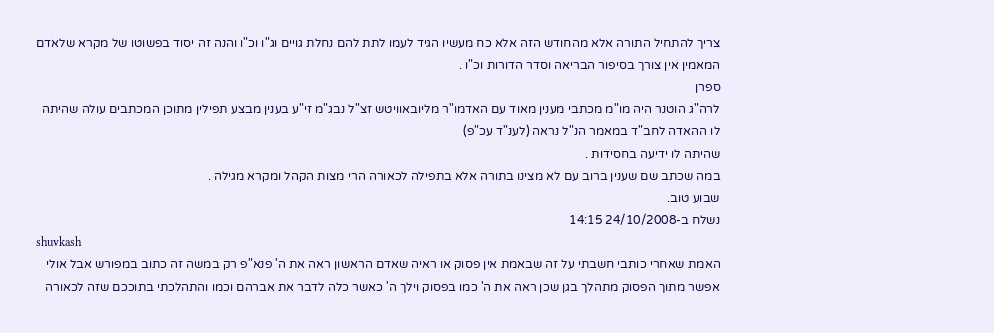צריך להתחיל התורה אלא מהחודש הזה אלא כח מעשיו הגיד לעמו לתת להם נחלת גויים וג"ו וכ"ו והנה זה יסוד בפשוטו של מקרא שלאדם המאמין אין צורך בסיפור הבריאה וסדר הדורות וכ"ו .
ספרן
לרה"ג הוטנר היה מו"מ מכתבי מענין מאוד עם האדמו"ר מליובאוויטש זצ"ל נבג"מ זי"ע בענין מבצע תפילין מתוכן המכתבים עולה שהיתה לו ההאדה לחב"ד במאמר הנ"ל נראה (לענ"ד עכ"פ)
שהיתה לו ידיעה בחסידות .
במה שכתב שם שענין ברוב עם לא מצינו בתורה אלא בתפילה לכאורה הרי מצות הקהל ומקרא מגילה .
שבוע טוב.
נשלח ב-24/10/2008 14:15
shuvkash
האמת שאחרי כותבי חשבתי על זה שבאמת אין פסוק או ראיה שאדם הראשון ראה את ה' פנא"פ רק במשה זה כתוב במפורש אבל אולי אפשר מתוך הפסוק מתהלך בגן שכן ראה את ה' כמו בפסוק וילך ה' כאשר כלה לדבר את אברהם וכמו והתהלכתי בתוככם שזה לכאורה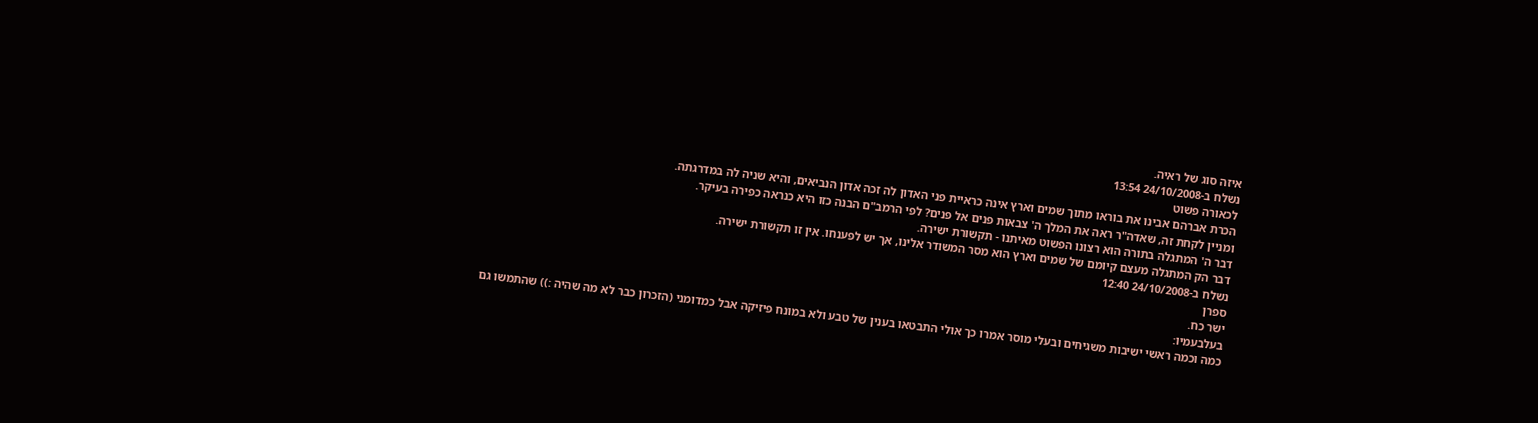איזה סוג של ראיה.
נשלח ב-24/10/2008 13:54
לכאורה פשוט
הכרת אברהם אבינו את בוראו מתוך שמים וארץ אינה כראיית פני האדון לה זכה אדון הנביאים, והיא שניה לה במדרגתה.
ומניין לקחת זה, שאדה"ר ראה את המלך ה' צבאות פנים אל פנים? לפי הרמב"ם הבנה כזו היא כנראה כפירה בעיקר.
דבר ה' המתגלה בתורה הוא רצונו הפשוט מאיתנו - תקשורת ישירה.
דבר הק המתגלה מעצם קיומם של שמים וארץ הוא מסר המשודר אלינו, אך יש לפענחו. אין זו תקשורת ישירה.
נשלח ב-24/10/2008 12:40
ספרן
ישר כח.
בעלבעמיו:
כמה וכמה ראשי ישיבות משגיחים ובעלי מוסר אמרו כך אולי התבטאו בענין של טבע ולא במונח פיזיקה אבל כמדומני (הזכרון כבר לא מה שהיה :)) שהתמשו גם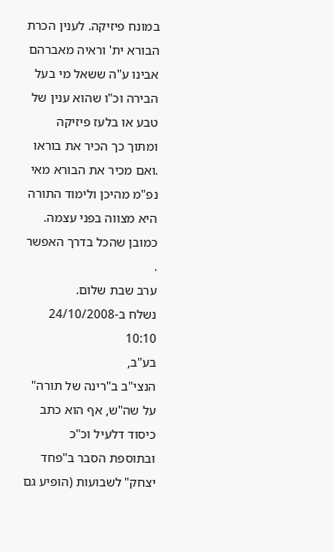במונח פיזיקה. לענין הכרת הבורא ית' וראיה מאברהם אבינו ע"ה ששאל מי בעל הבירה וכ"ו שהוא ענין של טבע או בלעז פיזיקה ומתוך כך הכיר את בוראו .ואם מכיר את הבורא מאי נפ"מ מהיכן ולימוד התורה היא מצווה בפני עצמה.
כמובן שהכל בדרך האפשר .
ערב שבת שלום.
נשלח ב-24/10/2008 10:10
בע"ב,
הנצי"ב ב"רינה של תורה" על שה"ש, אף הוא כתב כיסוד דלעיל וכ"כ ובתוספת הסבר ב"פחד יצחק" לשבועות (הופיע גם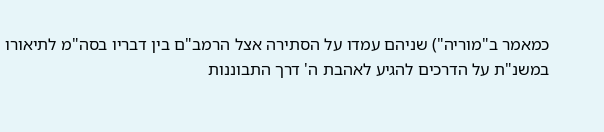כמאמר ב"מוריה") שניהם עמדו על הסתירה אצל הרמב"ם בין דבריו בסה"מ לתיאורו במשנ"ת על הדרכים להגיע לאהבת ה' דרך התבוננות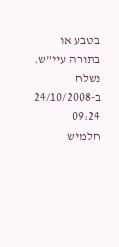בטבע או בתורה עיי"ש.
נשלח ב-24/10/2008 09:24
חלמיש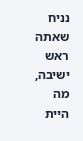נניח שאתה ראש ישיבה, מה היית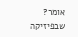אומר? שבפיזיקה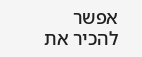אפשר להכיר את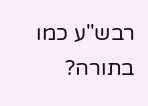רבש"ע כמו בתורה?